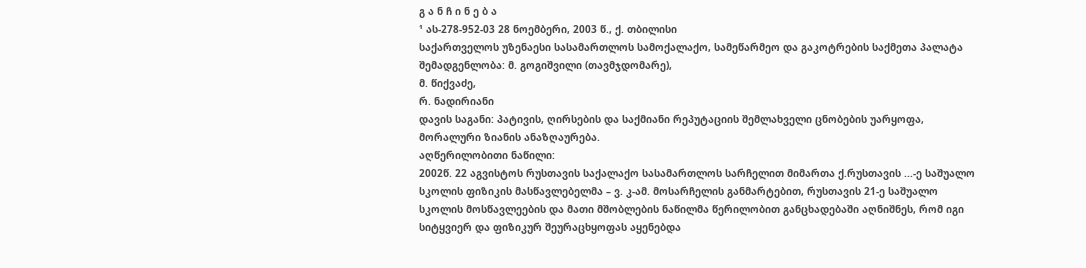გ ა ნ ჩ ი ნ ე ბ ა
¹ ას-278-952-03 28 ნოემბერი, 2003 წ., ქ. თბილისი
საქართველოს უზენაესი სასამართლოს სამოქალაქო, სამეწარმეო და გაკოტრების საქმეთა პალატა
შემადგენლობა: მ. გოგიშვილი (თავმჯდომარე),
მ. წიქვაძე,
რ. ნადირიანი
დავის საგანი: პატივის, ღირსების და საქმიანი რეპუტაციის შემლახველი ცნობების უარყოფა, მორალური ზიანის ანაზღაურება.
აღწერილობითი ნაწილი:
2002წ. 22 აგვისტოს რუსთავის საქალაქო სასამართლოს სარჩელით მიმართა ქ.რუსთავის ...-ე საშუალო სკოლის ფიზიკის მასწავლებელმა – ვ. კ-ამ. მოსარჩელის განმარტებით, რუსთავის 21-ე საშუალო სკოლის მოსწავლეების და მათი მშობლების ნაწილმა წერილობით განცხადებაში აღნიშნეს, რომ იგი სიტყვიერ და ფიზიკურ შეურაცხყოფას აყენებდა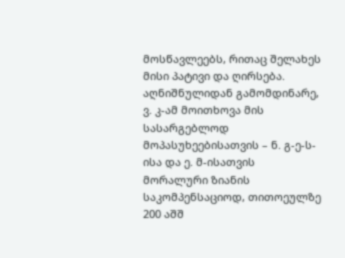მოსწავლეებს, რითაც შელახეს მისი პატივი და ღირსება.
აღნიშნულიდან გამომდინარე, ვ. კ-ამ მოითხოვა მის სასარგებლოდ მოპასუხეებისათვის – ნ. გ-ე-ს-ისა და ე. მ-ისათვის მორალური ზიანის საკომპენსაციოდ, თითოეულზე 200 აშშ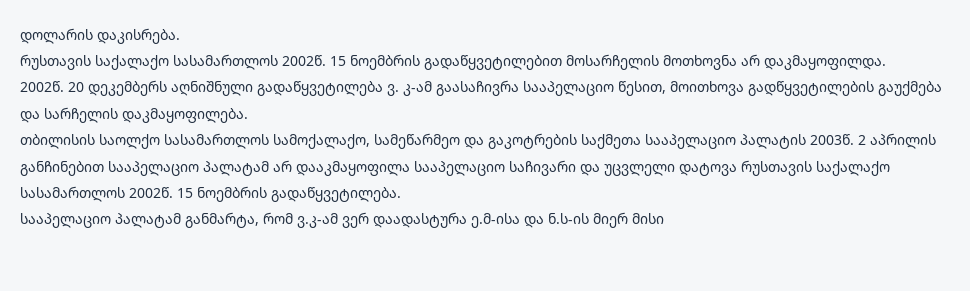დოლარის დაკისრება.
რუსთავის საქალაქო სასამართლოს 2002წ. 15 ნოემბრის გადაწყვეტილებით მოსარჩელის მოთხოვნა არ დაკმაყოფილდა.
2002წ. 20 დეკემბერს აღნიშნული გადაწყვეტილება ვ. კ-ამ გაასაჩივრა სააპელაციო წესით, მოითხოვა გადწყვეტილების გაუქმება და სარჩელის დაკმაყოფილება.
თბილისის საოლქო სასამართლოს სამოქალაქო, სამეწარმეო და გაკოტრების საქმეთა სააპელაციო პალატის 2003წ. 2 აპრილის განჩინებით სააპელაციო პალატამ არ დააკმაყოფილა სააპელაციო საჩივარი და უცვლელი დატოვა რუსთავის საქალაქო სასამართლოს 2002წ. 15 ნოემბრის გადაწყვეტილება.
სააპელაციო პალატამ განმარტა, რომ ვ.კ-ამ ვერ დაადასტურა ე.მ-ისა და ნ.ს-ის მიერ მისი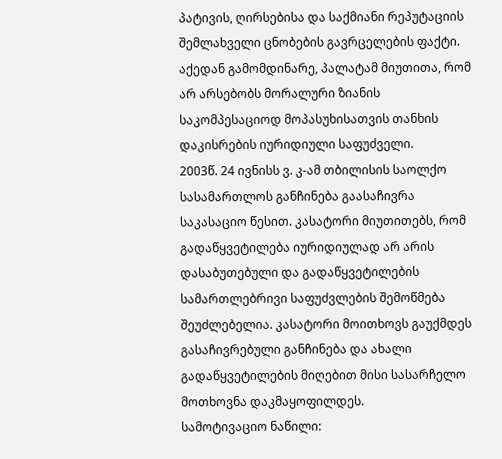პატივის, ღირსებისა და საქმიანი რეპუტაციის შემლახველი ცნობების გავრცელების ფაქტი. აქედან გამომდინარე, პალატამ მიუთითა, რომ არ არსებობს მორალური ზიანის საკომპესაციოდ მოპასუხისათვის თანხის დაკისრების იურიდიული საფუძველი.
2003წ. 24 ივნისს ვ. კ-ამ თბილისის საოლქო სასამართლოს განჩინება გაასაჩივრა საკასაციო წესით. კასატორი მიუთითებს, რომ გადაწყვეტილება იურიდიულად არ არის დასაბუთებული და გადაწყვეტილების სამართლებრივი საფუძვლების შემოწმება შეუძლებელია. კასატორი მოითხოვს გაუქმდეს გასაჩივრებული განჩინება და ახალი გადაწყვეტილების მიღებით მისი სასარჩელო მოთხოვნა დაკმაყოფილდეს.
სამოტივაციო ნაწილი: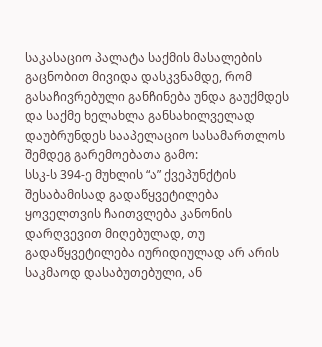საკასაციო პალატა საქმის მასალების გაცნობით მივიდა დასკვნამდე, რომ გასაჩივრებული განჩინება უნდა გაუქმდეს და საქმე ხელახლა განსახილველად დაუბრუნდეს სააპელაციო სასამართლოს შემდეგ გარემოებათა გამო:
სსკ-ს 394-ე მუხლის “ა” ქვეპუნქტის შესაბამისად გადაწყვეტილება ყოველთვის ჩაითვლება კანონის დარღვევით მიღებულად, თუ გადაწყვეტილება იურიდიულად არ არის საკმაოდ დასაბუთებული, ან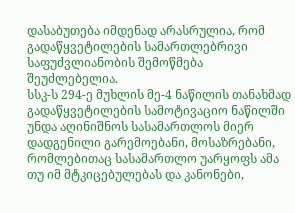დასაბუთება იმდენად არასრულია, რომ გადაწყვეტილების სამართლებრივი საფუძვლიანობის შემოწმება შეუძლებელია.
სსკ-ს 294-ე მუხლის მე-4 ნაწილის თანახმად გადაწყვეტილების სამოტივაციო ნაწილში უნდა აღინიშნოს სასამართლოს მიერ დადგენილი გარემოებანი, მოსაზრებანი, რომლებითაც სასამართლო უარყოფს ამა თუ იმ მტკიცებულებას და კანონები,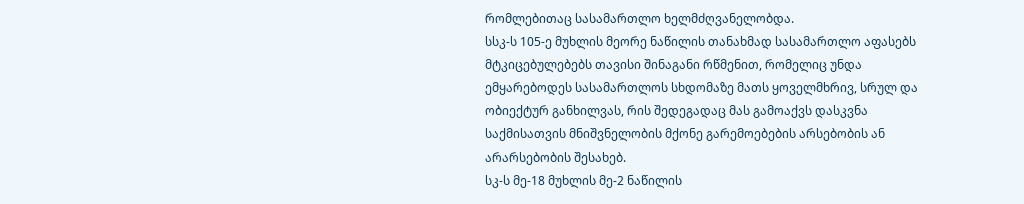რომლებითაც სასამართლო ხელმძღვანელობდა.
სსკ-ს 105-ე მუხლის მეორე ნაწილის თანახმად სასამართლო აფასებს მტკიცებულებებს თავისი შინაგანი რწმენით, რომელიც უნდა ემყარებოდეს სასამართლოს სხდომაზე მათს ყოველმხრივ, სრულ და ობიექტურ განხილვას, რის შედეგადაც მას გამოაქვს დასკვნა საქმისათვის მნიშვნელობის მქონე გარემოებების არსებობის ან არარსებობის შესახებ.
სკ-ს მე-18 მუხლის მე-2 ნაწილის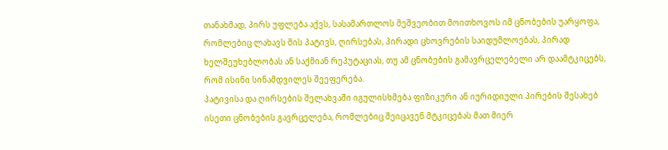თანახმად, პირს უფლება აქვს, სასამართლოს მეშვეობით მოითხოვოს იმ ცნობების უარყოფა, რომლებიც ლახავს მის პატივს, ღირსებას, პირადი ცხოვრების საიდუმლოებას, პირად ხელშეუხებლობას ან საქმიან რეპუტაციას, თუ ამ ცნობების გამავრცელებელი არ დაამტკიცებს, რომ ისინი სინამდვილეს შეეფერება.
პატივისა და ღირსების შელახვაში იგულისხმება ფიზიკური ან იურიდიული პირების შესახებ ისეთი ცნობების გავრცელება, რომლებიც შეიცავენ მტკიცებას მათ მიერ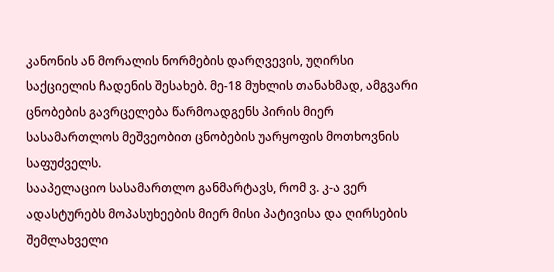კანონის ან მორალის ნორმების დარღვევის, უღირსი საქციელის ჩადენის შესახებ. მე-18 მუხლის თანახმად, ამგვარი ცნობების გავრცელება წარმოადგენს პირის მიერ სასამართლოს მეშვეობით ცნობების უარყოფის მოთხოვნის საფუძველს.
სააპელაციო სასამართლო განმარტავს, რომ ვ. კ-ა ვერ ადასტურებს მოპასუხეების მიერ მისი პატივისა და ღირსების შემლახველი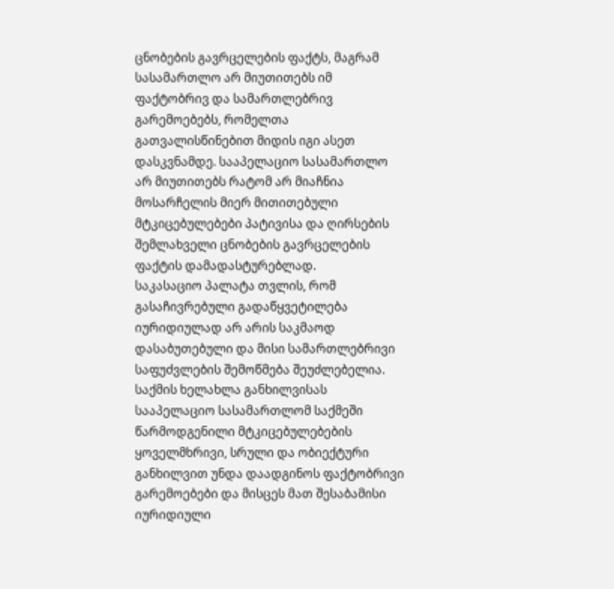ცნობების გავრცელების ფაქტს, მაგრამ სასამართლო არ მიუთითებს იმ ფაქტობრივ და სამართლებრივ გარემოებებს, რომელთა გათვალისწინებით მიდის იგი ასეთ დასკვნამდე. სააპელაციო სასამართლო არ მიუთითებს რატომ არ მიაჩნია მოსარჩელის მიერ მითითებული მტკიცებულებები პატივისა და ღირსების შემლახველი ცნობების გავრცელების ფაქტის დამადასტურებლად.
საკასაციო პალატა თვლის, რომ გასაჩივრებული გადაწყვეტილება იურიდიულად არ არის საკმაოდ დასაბუთებული და მისი სამართლებრივი საფუძვლების შემოწმება შეუძლებელია. საქმის ხელახლა განხილვისას სააპელაციო სასამართლომ საქმეში წარმოდგენილი მტკიცებულებების ყოველმხრივი, სრული და ობიექტური განხილვით უნდა დაადგინოს ფაქტობრივი გარემოებები და მისცეს მათ შესაბამისი იურიდიული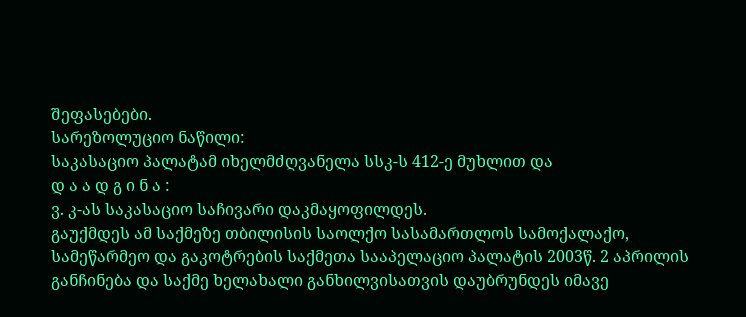შეფასებები.
სარეზოლუციო ნაწილი:
საკასაციო პალატამ იხელმძღვანელა სსკ-ს 412-ე მუხლით და
დ ა ა დ გ ი ნ ა :
ვ. კ-ას საკასაციო საჩივარი დაკმაყოფილდეს.
გაუქმდეს ამ საქმეზე თბილისის საოლქო სასამართლოს სამოქალაქო, სამეწარმეო და გაკოტრების საქმეთა სააპელაციო პალატის 2003წ. 2 აპრილის განჩინება და საქმე ხელახალი განხილვისათვის დაუბრუნდეს იმავე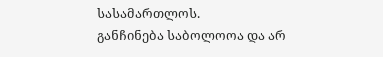სასამართლოს.
განჩინება საბოლოოა და არ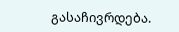გასაჩივრდება.